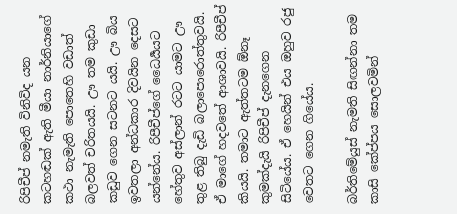රිපිචීප් නමැති විනිවිද යන කටහඬක් ඇති මීයා නාර්නියාගේ කථා නැමැති පොතෙහි වඩාත් බලවත් චරිතයයි. ඌ තම කුඩා කඩුව ගෙන සටනට යයි. ඌ බිය ඉවතලා අන්ධකාර දිවයින දෙසට යන්නේය. රිපීචීප්ගේ ධෛර්‍යයට හේතුව අස්ලාන් රටට යාමට ඌ තුළ තිබු දැඩි බලාපොරොත්තුවයි. ඒ මාගේ හදවතේ ආශාවයි. රිපීචීප් කියයි. තමාට ඇත්තටම ඕනෑ කුමක්දැයි රිපිචීප් දැනගෙන සිටියේය. ඒ හෙයින් එය ඔහුව රජු වෙතට ගෙන ගියේය.

බර්තිමේයුස් නැමති සිඟන්නා තම කාසි කේප්පය සොලවමින්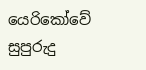යෙරිකෝවේ සුපුරුදු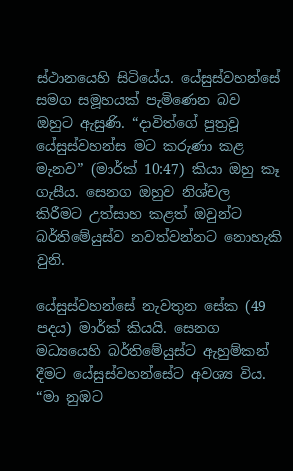ස්ථානයෙහි සිටියේය. යේසුස්වහන්සේ සමග සමූහයක් පැමිණෙන බව ඔහුට ඇසුණි. “දාවිත්ගේ පුත්‍රවූ යේසුස්වහන්ස මට කරුණා කළ මැනව” (මාර්ක් 10:47) කියා ඔහු කෑ ගැසීය. සෙනග ඔහුව නිශ්චල කිරීමට උත්සාහ කළත් ඔවුන්ට බර්තිමේයුස්ව නවත්වන්නට නොහැකි වුනි.

යේසුස්වහන්සේ නැවතුන සේක (49 පදය) මාර්ක් කියයි. සෙනග මධ්‍යයෙහි බර්තිමේයුස්ට ඇහුම්කන් දීමට යේසුස්වහන්සේට අවශ්‍ය විය. “මා නුඹට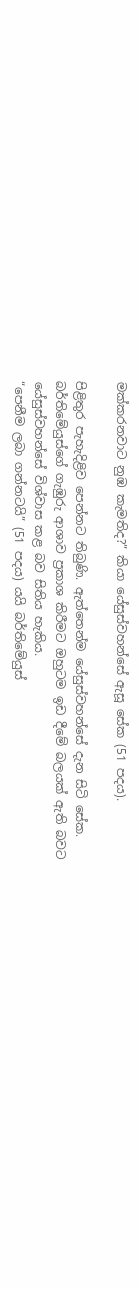මක්කරනවාට නුඹ කැමතිද?” කියා යේසුස්වහන්සේ ඇසූ සේක (51 පදය).

පිළිතුර පැහැදිළිව පෙන්නට තිබුණි. ඇත්තෙන්ම යේසුස්වහන්සේ දැන සිටි සේක. බර්තිමේයුස්ගේ ගැඹුරු ආශාව ප්‍රකාශ කිරීමට ඔහුටම ඉඩ දීමේ බලයක් ඇති බවට යේසුස්වහන්සේ විශ්වාස කළ බව සිතිය හැකිය.
“පෙනීම ලබා ගන්නටයි” (51 පදය) යයි බර්තිමේයුස්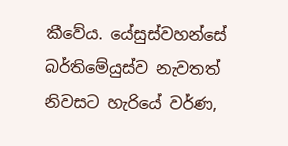කීවේය. යේසුස්වහන්සේ බර්තිමේයුස්ව නැවතත් නිවසට හැරියේ වර්ණ,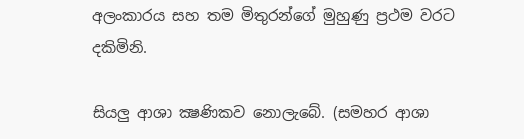අලංකාරය සහ තම මිතුරන්ගේ මුහුණු ප්‍රථම වරට දකිමිනි.

සියලු ආශා ක්‍ෂණිකව නොලැබේ. (සමහර ආශා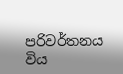පරිවර්තනය විය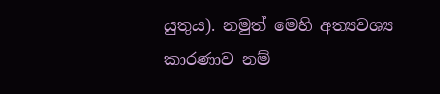යුතුය). නමුත් මෙහි අත්‍යවශ්‍ය කාරණාව නම්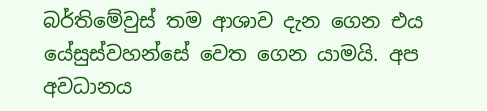බර්තිමේවුස් තම ආශාව දැන ගෙන එය යේසුස්වහන්සේ වෙත ගෙන යාමයි. අප අවධානය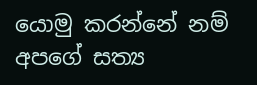යොමු කරන්නේ නම් අපගේ සත්‍ය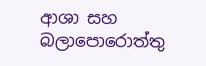ආශා සහ බලාපොරොත්තු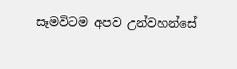සෑමවිටම අපව උන්වහන්සේ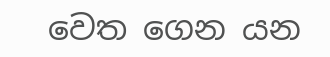වෙත ගෙන යන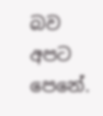බව අපට පෙනේ.